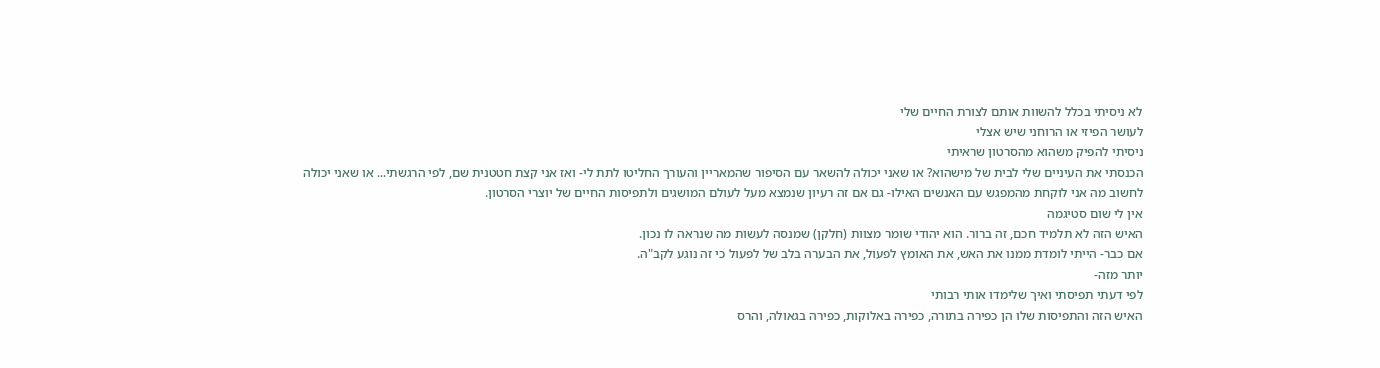לא ניסיתי בכלל להשוות אותם לצורת החיים שלי
לעושר הפיזי או הרוחני שיש אצלי
ניסיתי להפיק משהוא מהסרטון שראיתי
הכנסתי את העיניים שלי לבית של מישהוא? או שאני יכולה להשאר עם הסיפור שהמאריין והעורך החליטו לתת לי- ואז אני קצת חטטנית שם, לפי הרגשתי... או שאני יכולה לחשוב מה אני לוקחת מהמפגש עם האנשים האילו- גם אם זה רעיון שנמצא מעל לעולם המושגים ולתפיסות החיים של יוצרי הסרטון.
אין לי שום סטיגמה
האיש הזה לא תלמיד חכם, זה ברור. הוא יהודי שומר מצוות (חלקן) שמנסה לעשות מה שנראה לו נכון.
אם כבר- הייתי לומדת ממנו את האש, את האומץ לפעול, את הבערה בלב של לפעול כי זה נוגע לקב"ה.
יותר מזה-
לפי דעתי תפיסתי ואיך שלימדו אותי רבותי
האיש הזה והתפיסות שלו הן כפירה בתורה, כפירה באלוקות, כפירה בגאולה, והרס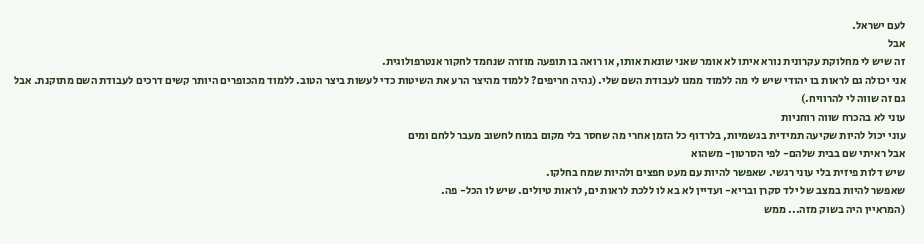לעם ישראל.
אבל
זה שיש לי מחלוקת עקרונית נורא איתו לא אומר שאני שונאת אותו, או רואה בו תופעה מוזרה שנחמד לחקור אנטרפולוגית.
אני יכולה גם לראות בו יהודי שיש לי מה ללמוד ממנו לעבודת השם שלי. (נהיה חריפים? ללמוד מהיצר הרע את השיטות כדי לעשות ביצר הטוב. ללמוד מהכופרים היותר קשים דרכים לעבודת השם מתוקנת. אבל גם זה שווה לי להרוויח.)
עוני לא בהכרח שווה רוחניות
עוני יכול להיות שקיעה תמידית בגשמיות, בלרדוף כל הזמן אחרי מה שחסר בלי מקום במוח לחשוב מעבר ללחם ומים
אבל ראיתי שם בבית שלהם- לפי הסרטון- משהוא
שיש דלות פיזית בלי עוני רגשי. שאפשר להיות עם מעט חפצים ולהיות שמח בחלקו.
שאפשר להיות במצב של ילד סקרן ובריא- ועדיין לא בא לו ללכת לראות ים, לראות טיולים. שיש לו הכל- פה.
(המראיין היה בשוק מזה... ממש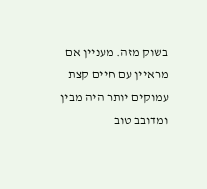בשוק מזה. מעניין אם מראיין עם חיים קצת עמוקים יותר היה מבין ומדובב טוב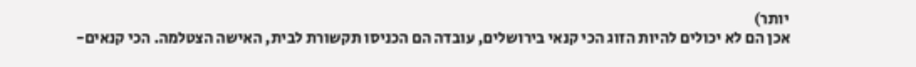יותר)
אכן הם לא יכולים להיות הזוג הכי קנאי בירושלים, עובדה הם הכניסו תקשורת לבית, האישה הצטלמה. הכי קנאים-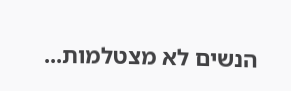הנשים לא מצטלמות...